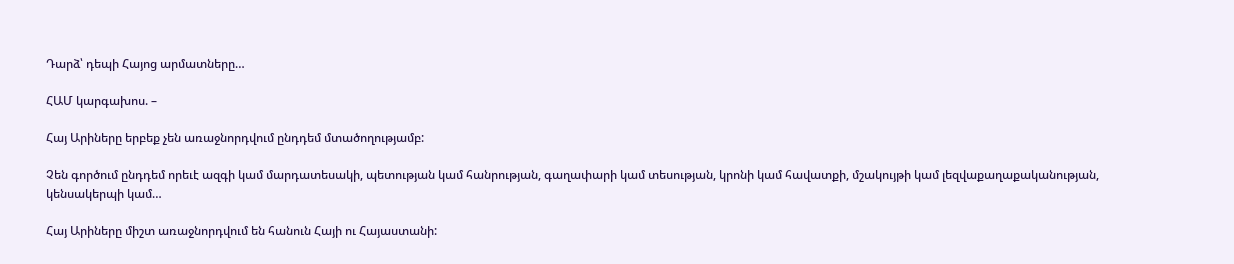Դարձ՝ դեպի Հայոց արմատները…

ՀԱՄ կարգախոս. –

Հայ Արիները երբեք չեն առաջնորդվում ընդդեմ մտածողությամբ:

Չեն գործում ընդդեմ որեւէ ազգի կամ մարդատեսակի, պետության կամ հանրության, գաղափարի կամ տեսության, կրոնի կամ հավատքի, մշակույթի կամ լեզվաքաղաքականության, կենսակերպի կամ…

Հայ Արիները միշտ առաջնորդվում են հանուն Հայի ու Հայաստանի: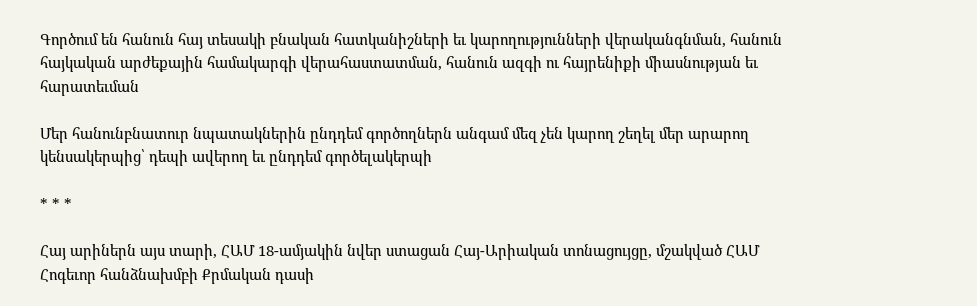Գործում են հանուն հայ տեսակի բնական հատկանիշների եւ կարողությունների վերականգնման, հանուն հայկական արժեքային համակարգի վերահաստատման, հանուն ազգի ու հայրենիքի միասնության եւ հարատեւման

Մեր հանունբնատուր նպատակներին ընդդեմ գործողներն անգամ մեզ չեն կարող շեղել մեր արարող կենսակերպից՝ դեպի ավերող եւ ընդդեմ գործելակերպի

* * *

Հայ արիներն այս տարի, ՀԱՄ 18-ամյակին նվեր ստացան Հայ-Արիական տոնացույցը, մշակված ՀԱՄ Հոգեւոր հանձնախմբի Քրմական դասի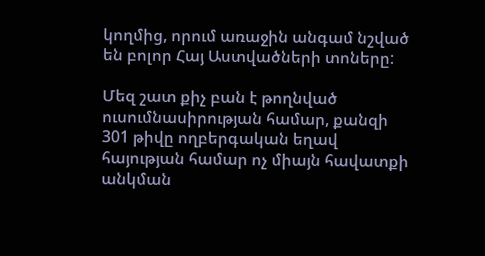կողմից, որում առաջին անգամ նշված են բոլոր Հայ Աստվածների տոները:

Մեզ շատ քիչ բան է թողնված ուսումնասիրության համար, քանզի 301 թիվը ողբերգական եղավ հայության համար ոչ միայն հավատքի անկման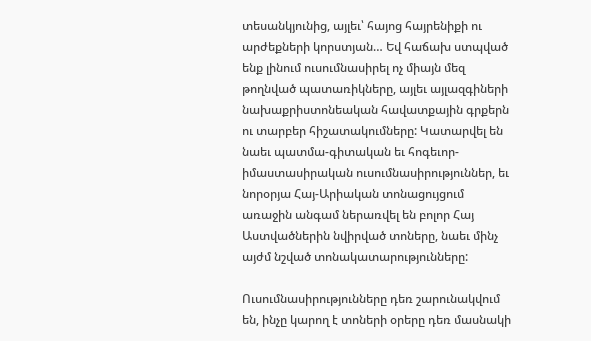տեսանկյունից, այլեւ՝ հայոց հայրենիքի ու արժեքների կորստյան… Եվ հաճախ ստպված ենք լինում ուսումնասիրել ոչ միայն մեզ թողնված պատառիկները, այլեւ այլազգիների նախաքրիստոնեական հավատքային գրքերն ու տարբեր հիշատակումները: Կատարվել են նաեւ պատմա-գիտական եւ հոգեւոր-իմաստասիրական ուսումնասիրություններ, եւ նորօրյա Հայ-Արիական տոնացույցում առաջին անգամ ներառվել են բոլոր Հայ Աստվածներին նվիրված տոները, նաեւ մինչ այժմ նշված տոնակատարությունները:

Ուսումնասիրությունները դեռ շարունակվում են, ինչը կարող է տոների օրերը դեռ մասնակի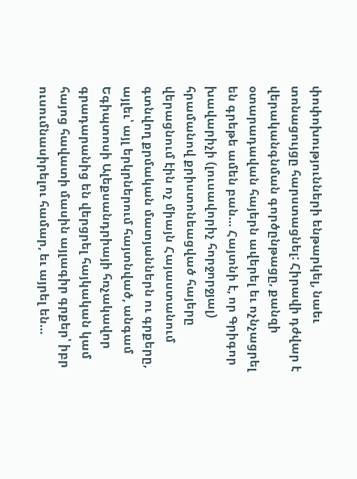փոփոխությունների ենթարկել, նաեւ տոնացույցը հարստացնել: Հիրավի դժվար է վերականգնման գործընթացը, քանզի օտարադավան հայերն ավերել եւ ոչնչացրել են գրեթե ամեն բան… Հայտնի է, որ Գրիգոր խավարիչի (լուսավորիչ հորջորջյալ) հրամանով քրիստոնեացված հայերը վերացնում էին ոչ միայն Հայաստանում գտնվող քրմական մատյաններն ու գրքերը, այլեւ՝ այլ երկրներում հայտնված, անգամ Եգիպտոսի Ալեքսանդրիայի հռչակավոր գրադարանից են վերցրել հայկական կամ հայոց հավատի մասին այլագիր գրքեր՝ իբր ուսումնասիրելու համար, եւ այրել են…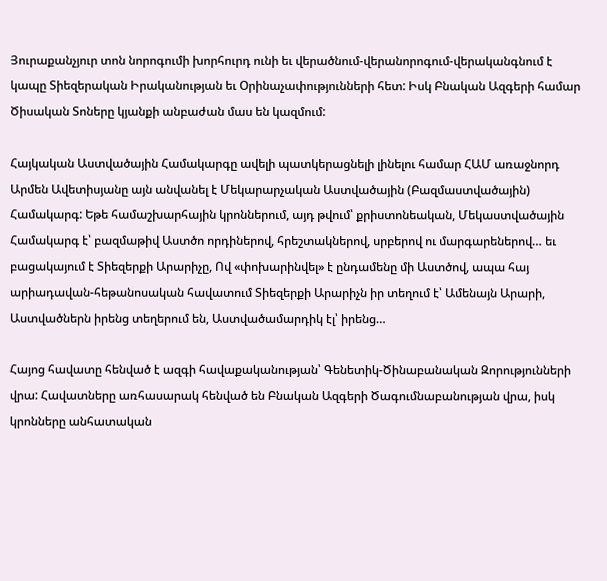Յուրաքանչյուր տոն նորոգումի խորհուրդ ունի եւ վերածնում-վերանորոգում-վերականգնում է կապը Տիեզերական Իրականության եւ Օրինաչափությունների հետ: Իսկ Բնական Ազգերի համար Ծիսական Տոները կյանքի անբաժան մաս են կազմում:

Հայկական Աստվածային Համակարգը ավելի պատկերացնելի լինելու համար ՀԱՄ առաջնորդ Արմեն Ավետիսյանը այն անվանել է Մեկարարչական Աստվածային (Բազմաստվածային) Համակարգ: Եթե համաշխարհային կրոններում, այդ թվում՝ քրիստոնեական, Մեկաստվածային Համակարգ է՝ բազմաթիվ Աստծո որդիներով, հրեշտակներով, սրբերով ու մարգարեներով… եւ բացակայում է Տիեզերքի Արարիչը, Ով «փոխարինվել» է ընդամենը մի Աստծով, ապա հայ արիադավան-հեթանոսական հավատում Տիեզերքի Արարիչն իր տեղում է՝ Ամենայն Արարի, Աստվածներն իրենց տեղերում են, Աստվածամարդիկ էլ՝ իրենց…

Հայոց հավատը հենված է ազգի հավաքականության՝ Գենետիկ-Ծինաբանական Զորությունների վրա: Հավատները առհասարակ հենված են Բնական Ազգերի Ծագումնաբանության վրա, իսկ կրոնները անհատական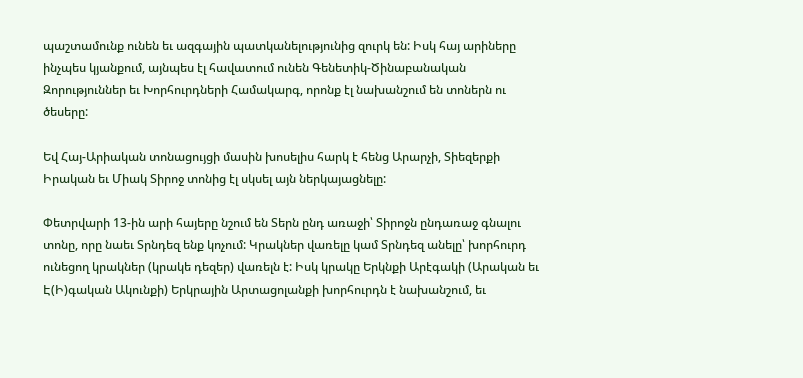պաշտամունք ունեն եւ ազգային պատկանելությունից զուրկ են: Իսկ հայ արիները ինչպես կյանքում, այնպես էլ հավատում ունեն Գենետիկ-Ծինաբանական Զորություններ եւ Խորհուրդների Համակարգ, որոնք էլ նախանշում են տոներն ու ծեսերը:

Եվ Հայ-Արիական տոնացույցի մասին խոսելիս հարկ է հենց Արարչի, Տիեզերքի Իրական եւ Միակ Տիրոջ տոնից էլ սկսել այն ներկայացնելը:

Փետրվարի 13-ին արի հայերը նշում են Տերն ընդ առաջի՝ Տիրոջն ընդառաջ գնալու տոնը, որը նաեւ Տրնդեզ ենք կոչում: Կրակներ վառելը կամ Տրնդեզ անելը՝ խորհուրդ ունեցող կրակներ (կրակե դեզեր) վառելն է: Իսկ կրակը Երկնքի Արէգակի (Արական եւ Է(Ի)գական Ակունքի) Երկրային Արտացոլանքի խորհուրդն է նախանշում, եւ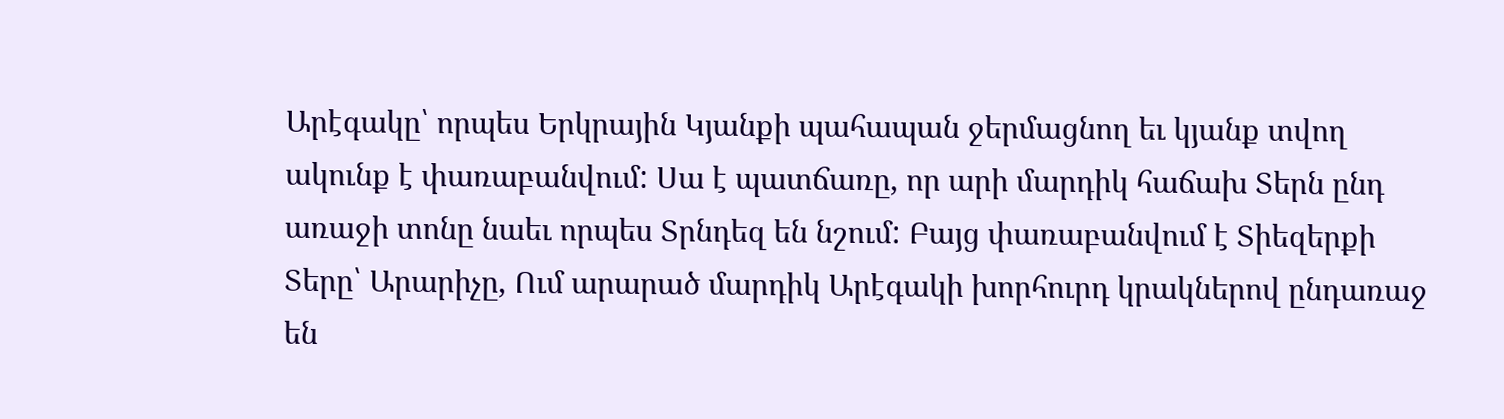Արէգակը՝ որպես Երկրային Կյանքի պահապան ջերմացնող եւ կյանք տվող ակունք է փառաբանվում: Սա է պատճառը, որ արի մարդիկ հաճախ Տերն ընդ առաջի տոնը նաեւ որպես Տրնդեզ են նշում: Բայց փառաբանվում է Տիեզերքի Տերը՝ Արարիչը, Ում արարած մարդիկ Արէգակի խորհուրդ կրակներով ընդառաջ են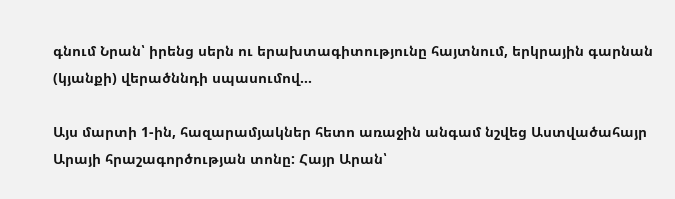գնում Նրան՝ իրենց սերն ու երախտագիտությունը հայտնում, երկրային գարնան (կյանքի) վերածննդի սպասումով…

Այս մարտի 1-ին, հազարամյակներ հետո առաջին անգամ նշվեց Աստվածահայր Արայի հրաշագործության տոնը: Հայր Արան՝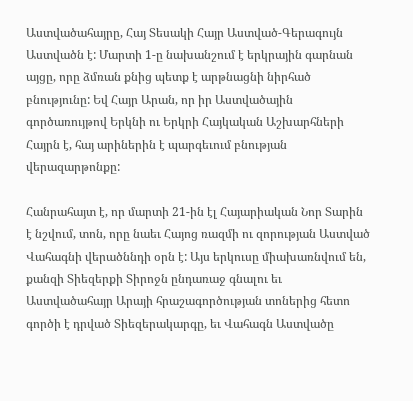Աստվածահայրը, Հայ Տեսակի Հայր Աստված-Գերագույն Աստվածն է: Մարտի 1-ը նախանշում է երկրային գարնան այցը, որը ձմռան քնից պետք է արթնացնի նիրհած բնությունը: Եվ Հայր Արան, որ իր Աստվածային գործառույթով Երկնի ու Երկրի Հայկական Աշխարհների Հայրն է, հայ արիներին է պարգեւում բնության վերազարթոնքը:

Հանրահայտ է, որ մարտի 21-ին էլ Հայարիական Նոր Տարին է նշվում, տոն, որը նաեւ Հայոց ռազմի ու զորության Աստված Վահագնի վերածննդի օրն է: Այս երկուսը միախառնվում են, քանզի Տիեզերքի Տիրոջն ընդառաջ գնալու եւ Աստվածահայր Արայի հրաշագործության տոներից հետո գործի է դրված Տիեզերակարգը, եւ Վահագն Աստվածը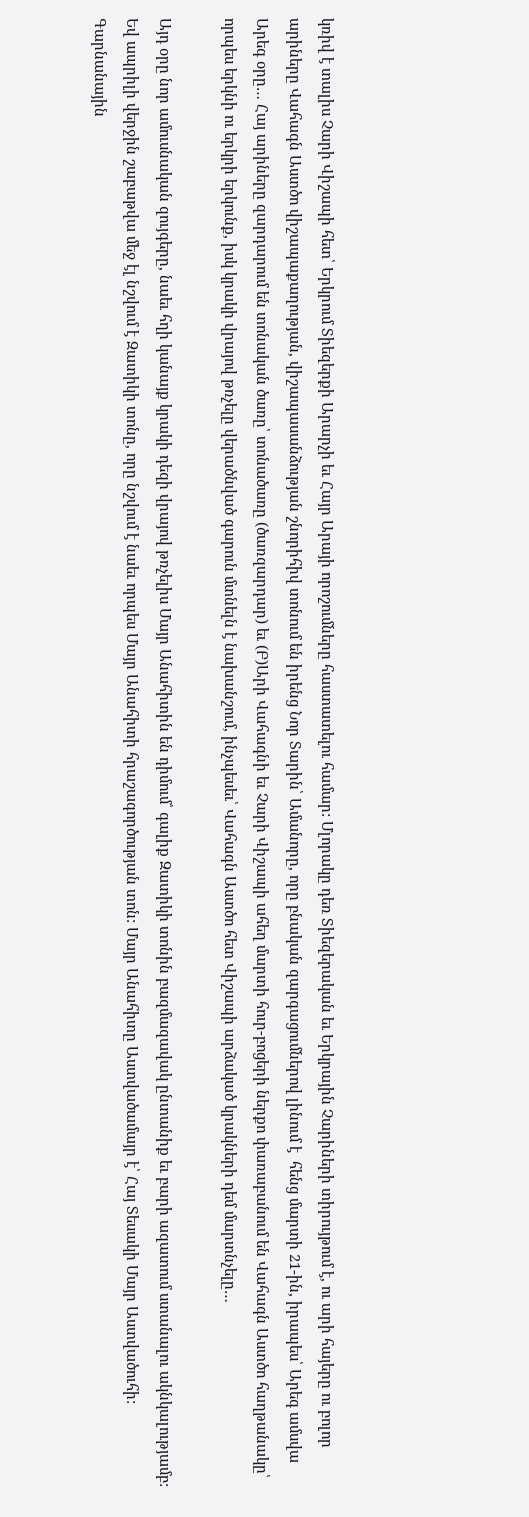կռիվ է տալիս Չարի Վիշապի հետ՝ Երկրում Տիեզերքի Արարչի եւ Հայր Արայի որոշումները հաստատելու համար: Մլորակը դեռ Տիեզերական եւ Երկրային Չարիների տիրույթում է, ու արի հայերը ու բոլոր արիները Վահագն Աստծո վիշապաքաղության, վիշապասանձության շնորիհիվ տոնում են իրենց Նոր Տարին՝ Ամանորը, որը բնական զարգացումներով լինում է  հենց մարտի 21-ին, իրապես՝ Արեգ ամսվա Արեգ օրը… Հայ արիները զարդարում են տոնական ծառը՝ տոնածառը (ծառզարդար) եւ (Բ)Արի Վահագնի եւ Չարի Վիշապի ահեղ մարտի հուր-բոցերի ներքո փառաբանում են Վահագն Աստծո հաղթանակը՝ որպես երկնի ու երկրի երկունք, իսկ կրակի վրայով թռչելը վերածնված գարուն մտնելն է նախանշում, ինչպեսեւ՝ Վահագն Աստծո հետ Վիշապի արձակած կրակների դեմ մարտնչելը…

Այդ օրը նոր ամուսնական զույգերը, նաեւ հղի կանայք կրակի դեզի վրայով թռչելիս Մայր Անահիտին են դիմում՝ գալիք Զատիկի տոնին բազմազավակ ընտանիք եւ բարի ազատում ստանալու ակնկալությամբ: Եվ ապրիլի վերջին շաբաթվա մեջ էլ նշվում է Զատիկի տոնը, որը նշվում է նաեւ որպես Մայր Անահիտի հրաշագործության տոն: Մայր Անահիտը Աստվածամայր է՝ Հայ Տեսակի Մայր Աստվածուհի: Գարնանային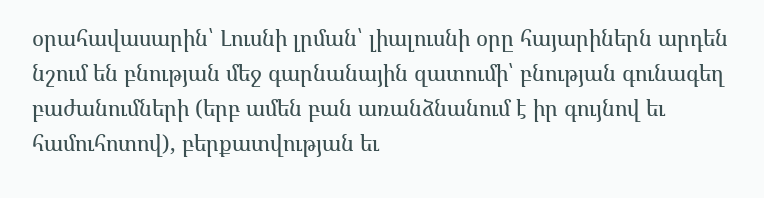օրահավասարին՝ Լուսնի լրման՝ լիալուսնի օրը հայարիներն արդեն նշում են բնության մեջ գարնանային զատումի՝ բնության գունագեղ բաժանումների (երբ ամեն բան առանձնանում է իր գույնով եւ համուհոտով), բերքատվության եւ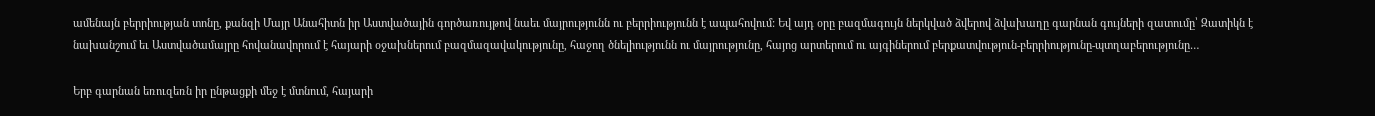ամենայն բերրիության տոնը, քանզի Մայր Անահիտն իր Աստվածային գործառույթով նաեւ մայրությունն ու բերրիությունն է ապահովում: Եվ այդ օրը բազմագույն ներկված ձվերով ձվախաղը գարնան գույների զատումը՝ Զատիկն է նախանշում եւ Աստվածամայրը հովանավորում է հայարի օջախներում բազմազավակությունը, հաջող ծնելիությունն ու մայրությունը, հայոց արտերում ու այգիներում բերքատվություն-բերրիությունը-պտղաբերությունը…

Երբ գարնան եռուզեռն իր ընթացքի մեջ է մտնում, հայարի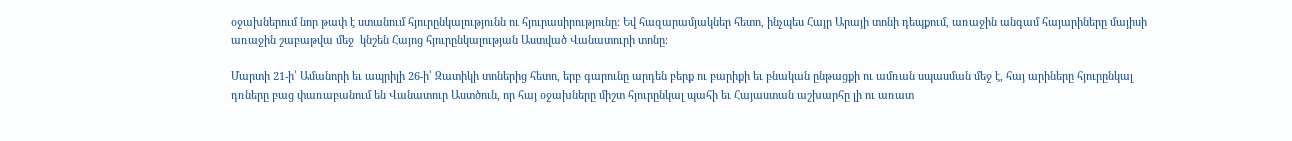օջախներում նոր թափ է ստանում հյուրընկալությունն ու հյուրասիրությունը: Եվ հազարամյակներ հետո, ինչպես Հայր Արայի տոնի դեպքում, առաջին անգամ հայարիները մայիսի առաջին շաբաթվա մեջ  կնշեն Հայոց հյուրընկալության Աստված Վանատուրի տոնը:

Մարտի 21-ի՝ Ամանորի եւ ապրիլի 26-ի՝ Զատիկի տոներից հետո, երբ գարունը արդեն բերք ու բարիքի եւ բնական ընթացքի ու ամռան սպասման մեջ է, հայ արիները հյուրընկալ դռները բաց փառաբանում են Վանատուր Աստծուն, որ հայ օջախները միշտ հյուրընկալ պահի եւ Հայաստան աշխարհը լի ու առատ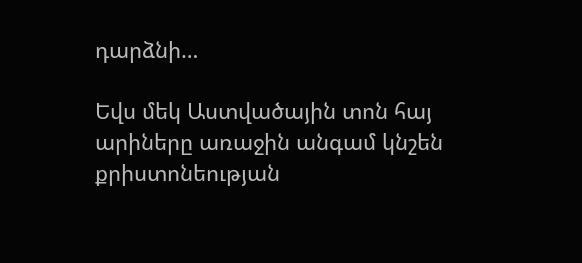դարձնի…

Եվս մեկ Աստվածային տոն հայ արիները առաջին անգամ կնշեն քրիստոնեության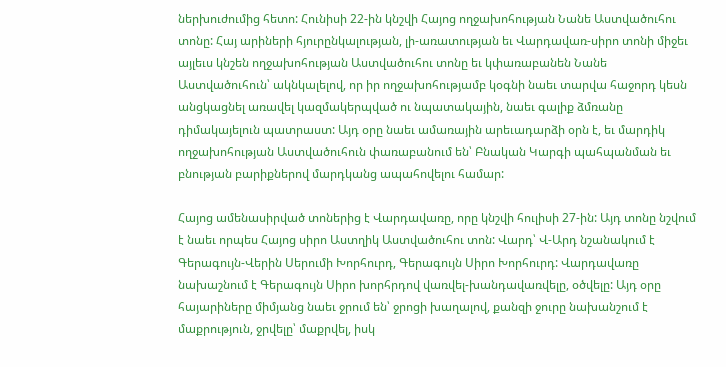ներխուժումից հետո: Հունիսի 22-ին կնշվի Հայոց ողջախոհության Նանե Աստվածուհու տոնը: Հայ արիների հյուրընկալության, լի-առատության եւ Վարդավառ-սիրո տոնի միջեւ այլեւս կնշեն ողջախոհության Աստվածուհու տոնը եւ կփառաբանեն Նանե Աստվածուհուն՝ ակնկալելով, որ իր ողջախոհությամբ կօգնի նաեւ տարվա հաջորդ կեսն անցկացնել առավել կազմակերպված ու նպատակային, նաեւ գալիք ձմռանը դիմակայելուն պատրաստ: Այդ օրը նաեւ ամառային արեւադարձի օրն է, եւ մարդիկ ողջախոհության Աստվածուհուն փառաբանում են՝ Բնական Կարգի պահպանման եւ բնության բարիքներով մարդկանց ապահովելու համար:

Հայոց ամենասիրված տոներից է Վարդավառը, որը կնշվի հուլիսի 27-ին: Այդ տոնը նշվում է նաեւ որպես Հայոց սիրո Աստղիկ Աստվածուհու տոն: Վարդ՝ Վ-Արդ նշանակում է Գերագույն-Վերին Սերումի Խորհուրդ, Գերագույն Սիրո Խորհուրդ: Վարդավառը նախաշնում է Գերագույն Սիրո խորհրդով վառվել-խանդավառվելը, օծվելը: Այդ օրը հայարիները միմյանց նաեւ ջրում են՝ ջրոցի խաղալով, քանզի ջուրը նախանշում է մաքրություն, ջրվելը՝ մաքրվել, իսկ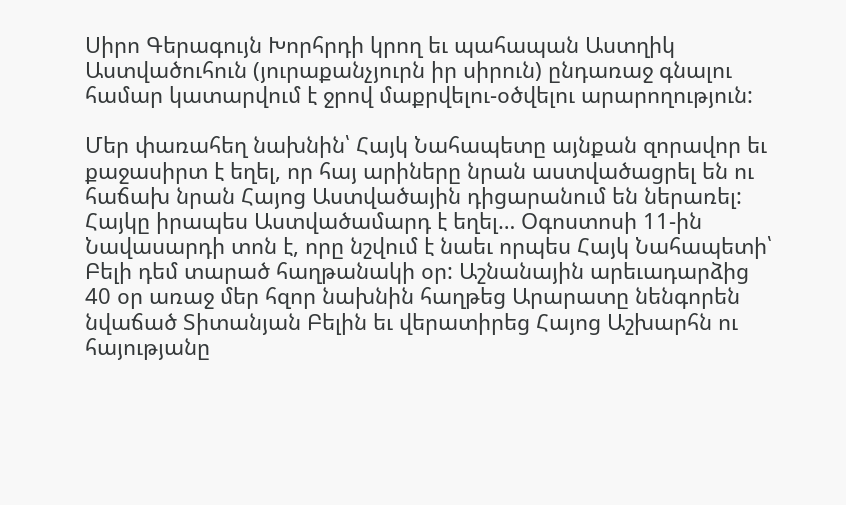Սիրո Գերագույն Խորհրդի կրող եւ պահապան Աստղիկ Աստվածուհուն (յուրաքանչյուրն իր սիրուն) ընդառաջ գնալու համար կատարվում է ջրով մաքրվելու-օծվելու արարողություն:

Մեր փառահեղ նախնին՝ Հայկ Նահապետը այնքան զորավոր եւ քաջասիրտ է եղել, որ հայ արիները նրան աստվածացրել են ու հաճախ նրան Հայոց Աստվածային դիցարանում են ներառել: Հայկը իրապես Աստվածամարդ է եղել… Օգոստոսի 11-ին Նավասարդի տոն է, որը նշվում է նաեւ որպես Հայկ Նահապետի՝ Բելի դեմ տարած հաղթանակի օր: Աշնանային արեւադարձից 40 օր առաջ մեր հզոր նախնին հաղթեց Արարատը նենգորեն նվաճած Տիտանյան Բելին եւ վերատիրեց Հայոց Աշխարհն ու հայությանը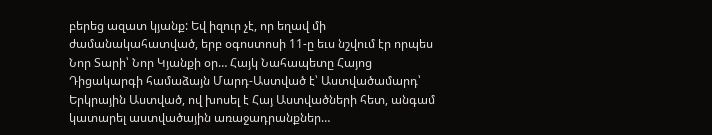բերեց ազատ կյանք: Եվ իզուր չէ, որ եղավ մի ժամանակահատված, երբ օգոստոսի 11-ը եւս նշվում էր որպես Նոր Տարի՝ Նոր Կյանքի օր… Հայկ Նահապետը Հայոց Դիցակարգի համաձայն Մարդ-Աստված է՝ Աստվածամարդ՝ Երկրային Աստված, ով խոսել է Հայ Աստվածների հետ, անգամ կատարել աստվածային առաջադրանքներ…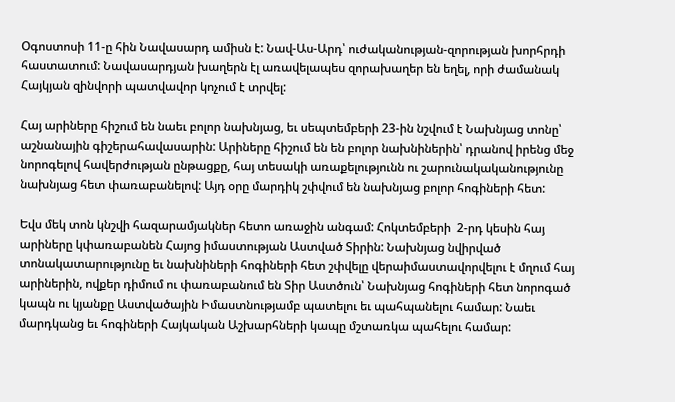Օգոստոսի 11-ը հին Նավասարդ ամիսն է: Նավ-Աս-Արդ՝ ուժականության-զորության խորհրդի հաստատում: Նավասարդյան խաղերն էլ առավելապես զորախաղեր են եղել, որի ժամանակ Հայկյան զինվորի պատվավոր կոչում է տրվել:

Հայ արիները հիշում են նաեւ բոլոր նախնյաց, եւ սեպտեմբերի 23-ին նշվում է Նախնյաց տոնը՝ աշնանային գիշերահավասարին: Արիները հիշում են են բոլոր նախնիներին՝ դրանով իրենց մեջ նորոգելով հավերժության ընթացքը, հայ տեսակի առաքելությունն ու շարունակականությունը նախնյաց հետ փառաբանելով: Այդ օրը մարդիկ շփվում են նախնյաց բոլոր հոգիների հետ:

Եվս մեկ տոն կնշվի հազարամյակներ հետո առաջին անգամ: Հոկտեմբերի  2-րդ կեսին հայ արիները կփառաբանեն Հայոց իմաստության Աստված Տիրին: Նախնյաց նվիրված տոնակատարությունը եւ նախնիների հոգիների հետ շփվելը վերաիմաստավորվելու է մղում հայ արիներին, ովքեր դիմում ու փառաբանում են Տիր Աստծուն՝ Նախնյաց հոգիների հետ նորոգած կապն ու կյանքը Աստվածային Իմաստնությամբ պատելու եւ պահպանելու համար: Նաեւ մարդկանց եւ հոգիների Հայկական Աշխարհների կապը մշտառկա պահելու համար: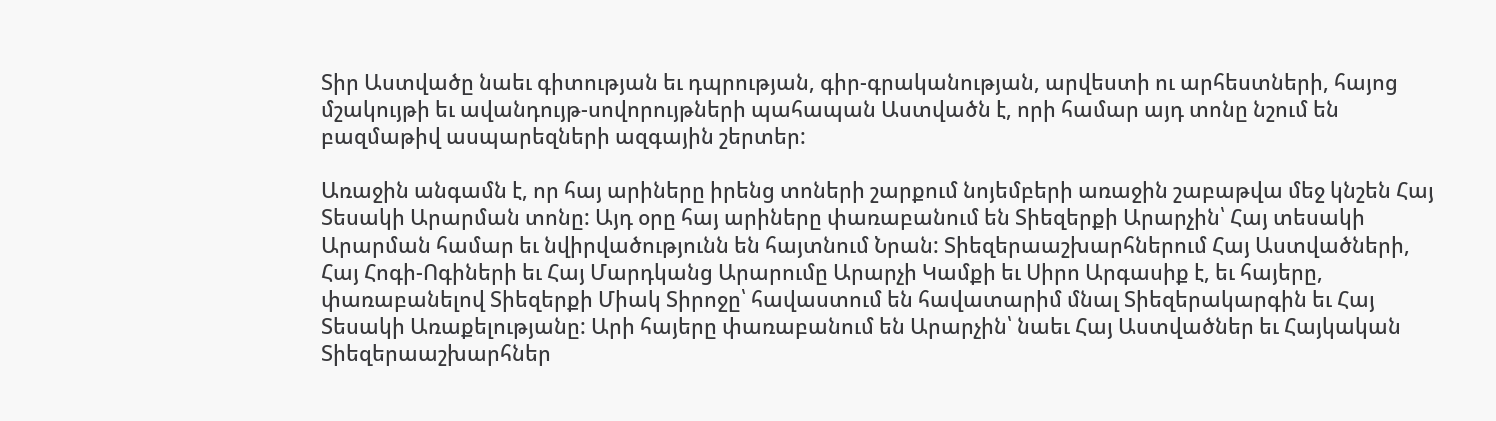Տիր Աստվածը նաեւ գիտության եւ դպրության, գիր-գրականության, արվեստի ու արհեստների, հայոց մշակույթի եւ ավանդույթ-սովորույթների պահապան Աստվածն է, որի համար այդ տոնը նշում են բազմաթիվ ասպարեզների ազգային շերտեր:

Առաջին անգամն է, որ հայ արիները իրենց տոների շարքում նոյեմբերի առաջին շաբաթվա մեջ կնշեն Հայ Տեսակի Արարման տոնը: Այդ օրը հայ արիները փառաբանում են Տիեզերքի Արարչին՝ Հայ տեսակի Արարման համար եւ նվիրվածությունն են հայտնում Նրան: Տիեզերաաշխարհներում Հայ Աստվածների, Հայ Հոգի-Ոգիների եւ Հայ Մարդկանց Արարումը Արարչի Կամքի եւ Սիրո Արգասիք է, եւ հայերը, փառաբանելով Տիեզերքի Միակ Տիրոջը՝ հավաստում են հավատարիմ մնալ Տիեզերակարգին եւ Հայ Տեսակի Առաքելությանը: Արի հայերը փառաբանում են Արարչին՝ նաեւ Հայ Աստվածներ եւ Հայկական Տիեզերաաշխարհներ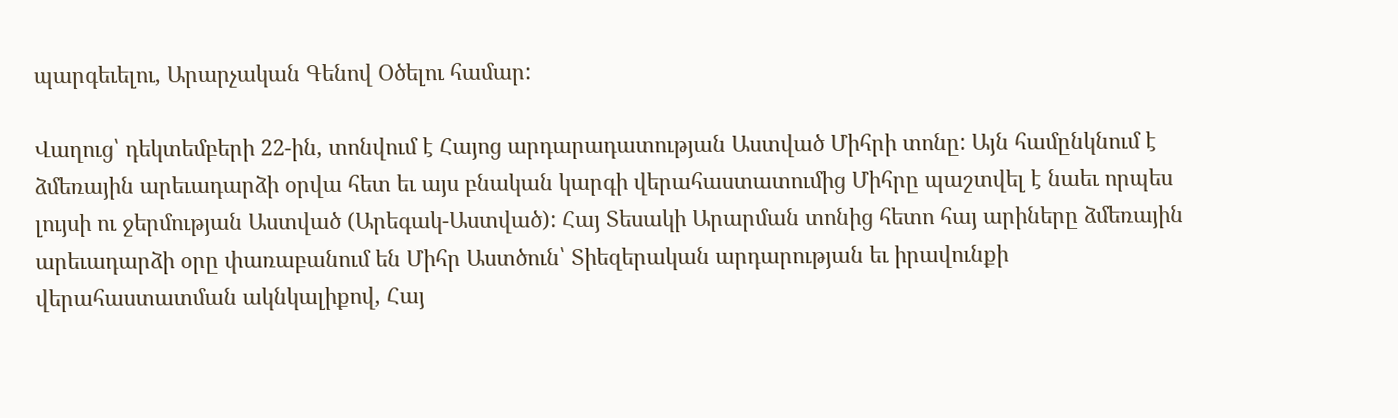պարգեւելու, Արարչական Գենով Օծելու համար:

Վաղուց՝ դեկտեմբերի 22-ին, տոնվում է Հայոց արդարադատության Աստված Միհրի տոնը: Այն համընկնում է ձմեռային արեւադարձի օրվա հետ եւ այս բնական կարգի վերահաստատումից Միհրը պաշտվել է նաեւ որպես լույսի ու ջերմության Աստված (Արեգակ-Աստված): Հայ Տեսակի Արարման տոնից հետո հայ արիները ձմեռային արեւադարձի օրը փառաբանում են Միհր Աստծուն՝ Տիեզերական արդարության եւ իրավունքի վերահաստատման ակնկալիքով, Հայ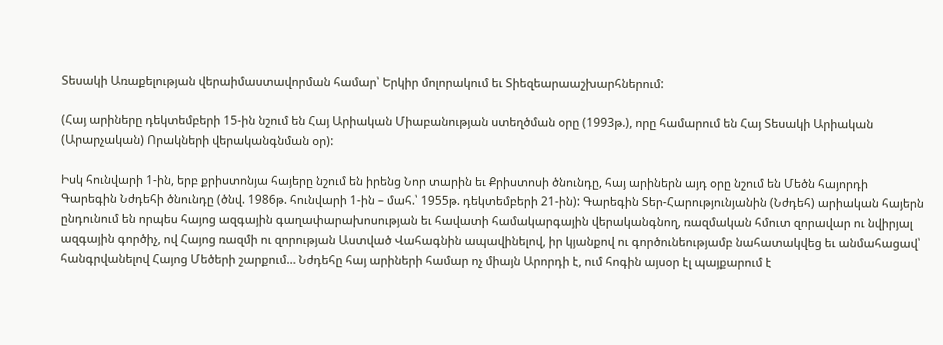Տեսակի Առաքելության վերաիմաստավորման համար՝ Երկիր մոլորակում եւ Տիեզեարաաշխարհներում:

(Հայ արիները դեկտեմբերի 15-ին նշում են Հայ Արիական Միաբանության ստեղծման օրը (1993թ.), որը համարում են Հայ Տեսակի Արիական (Արարչական) Որակների վերականգնման օր):

Իսկ հունվարի 1-ին, երբ քրիստոնյա հայերը նշում են իրենց Նոր տարին եւ Քրիստոսի ծնունդը, հայ արիներն այդ օրը նշում են Մեծն հայորդի Գարեգին Նժդեհի ծնունդը (ծնվ. 1986թ. հունվարի 1-ին – մահ.՝ 1955թ. դեկտեմբերի 21-ին): Գարեգին Տեր-Հարությունյանին (Նժդեհ) արիական հայերն ընդունում են որպես հայոց ազգային գաղափարախոսության եւ հավատի համակարգային վերականգնող, ռազմական հմուտ զորավար ու նվիրյալ ազգային գործիչ, ով Հայոց ռազմի ու զորության Աստված Վահագնին ապավինելով, իր կյանքով ու գործունեությամբ նահատակվեց եւ անմահացավ՝ հանգրվանելով Հայոց Մեծերի շարքում… Նժդեհը հայ արիների համար ոչ միայն Արորդի է, ում հոգին այսօր էլ պայքարում է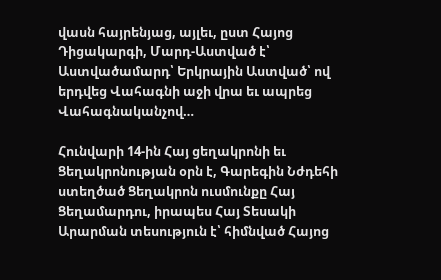վասն հայրենյաց, այլեւ, ըստ Հայոց Դիցակարգի, Մարդ-Աստված է՝ Աստվածամարդ՝ Երկրային Աստված՝ ով երդվեց Վահագնի աջի վրա եւ ապրեց Վահագնականչով…

Հունվարի 14-ին Հայ ցեղակրոնի եւ Ցեղակրոնության օրն է, Գարեգին Նժդեհի ստեղծած Ցեղակրոն ուսմունքը Հայ Ցեղամարդու, իրապես Հայ Տեսակի Արարման տեսություն է՝ հիմնված Հայոց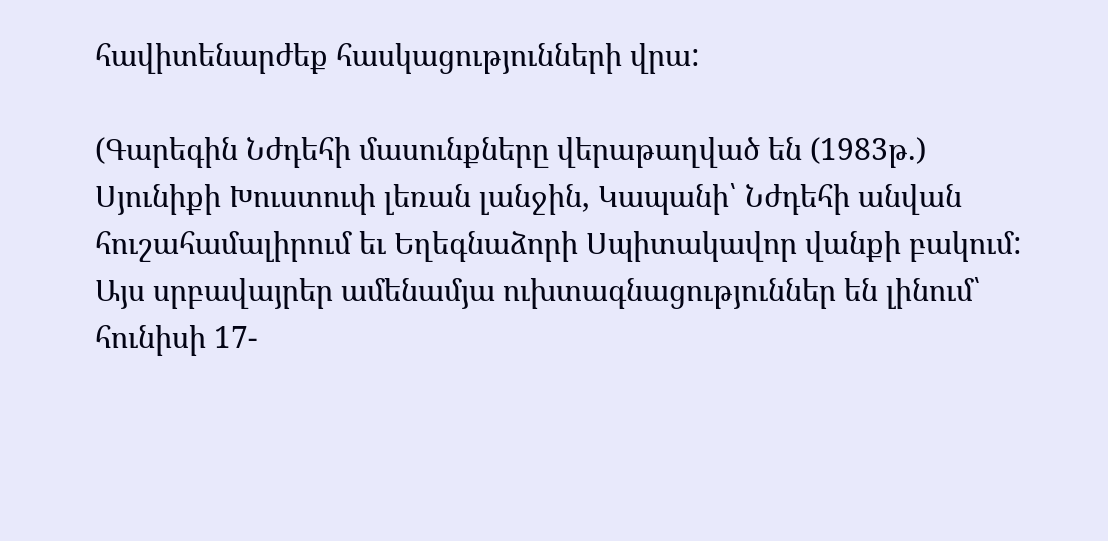հավիտենարժեք հասկացությունների վրա:

(Գարեգին Նժդեհի մասունքները վերաթաղված են (1983թ.) Սյունիքի Խուստուփ լեռան լանջին, Կապանի՝ Նժդեհի անվան հուշահամալիրում եւ Եղեգնաձորի Սպիտակավոր վանքի բակում: Այս սրբավայրեր ամենամյա ուխտագնացություններ են լինում՝ հունիսի 17-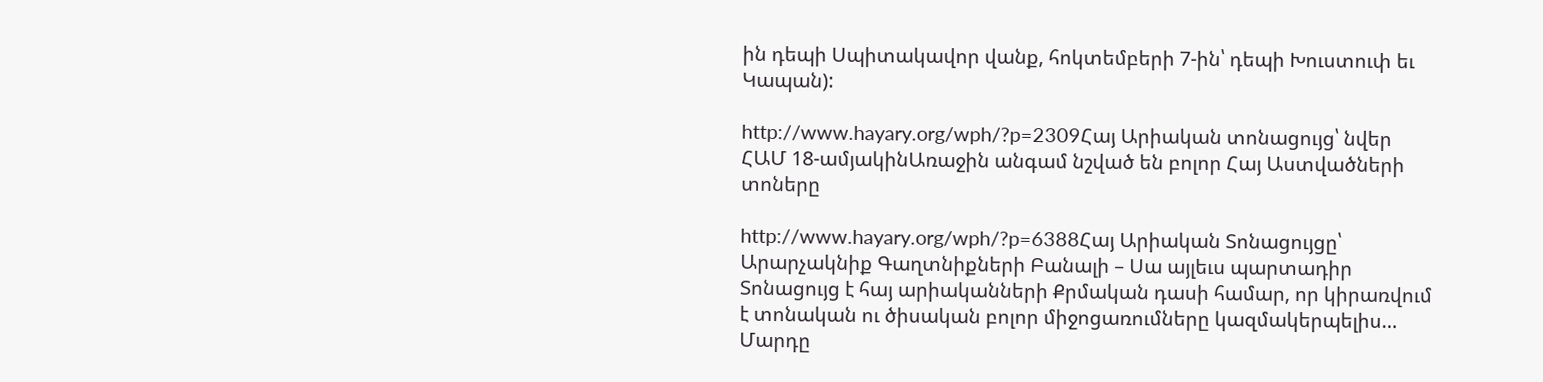ին դեպի Սպիտակավոր վանք, հոկտեմբերի 7-ին՝ դեպի Խուստուփ եւ Կապան):

http://www.hayary.org/wph/?p=2309Հայ Արիական տոնացույց՝ նվեր ՀԱՄ 18-ամյակինԱռաջին անգամ նշված են բոլոր Հայ Աստվածների տոները

http://www.hayary.org/wph/?p=6388Հայ Արիական Տոնացույցը՝ Արարչակնիք Գաղտնիքների Բանալի – Սա այլեւս պարտադիր Տոնացույց է հայ արիականների Քրմական դասի համար, որ կիրառվում է տոնական ու ծիսական բոլոր միջոցառումները կազմակերպելիս… Մարդը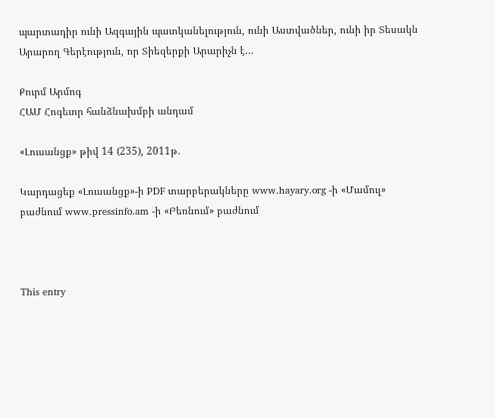պարտադիր ունի Ազգային պատկանելություն, ունի Աստվածներ, ունի իր Տեսակն Արարող Գերէություն, որ Տիեզերքի Արարիչն է…

Քուրմ Արմոգ
ՀԱՄ Հոգեւոր հանձնախմբի անդամ

«Լուսանցք» թիվ 14 (235), 2011թ.

Կարդացեք «Լուսանցք»-ի PDF տարբերակները www.hayary.org -ի «Մամուլ» բաժնում www.pressinfo.am -ի «Բեռնում» բաժնում



This entry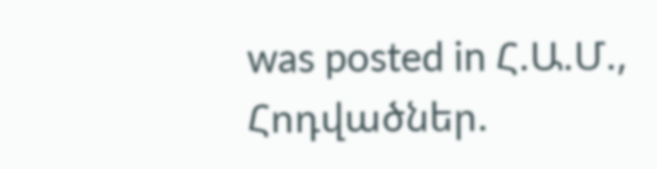was posted in Հ.Ա.Մ., Հոդվածներ.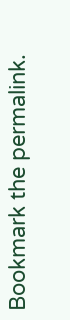Bookmark the permalink.